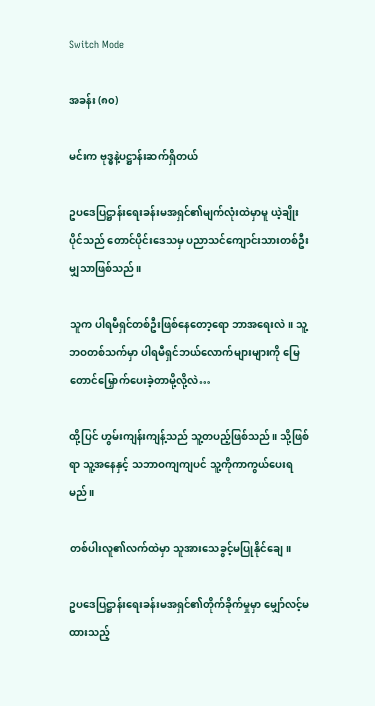Switch Mode

အခန်း (၈၀)

မင်းက ဗုဒ္ဓနဲ့ပဋ္ဌာန်းဆက်ရှိတယ်

ဥပဒေပြဋ္ဌာန်းရေးခန်းမအရှင်၏မျက်လုံးထဲမှာမူ ယဲ့ချိုးပိုင်သည် တောင်ပိုင်းဒေသမှ ပညာသင်ကျောင်းသားတစ်ဦးမျှသာဖြစ်သည်။

သူက ပါရမီရှင်တစ်ဦးဖြစ်နေတော့ရော ဘာအရေးလဲ။ သူ့ဘဝတစ်သက်မှာ ပါရမီရှင်ဘယ်လောက်များများကို မြေတောင်မြှောက်ပေးခဲ့တာမို့လို့လဲ…

ထို့ပြင် ဟွမ်းကျန်းကျန့်သည် သူ့တပည့်ဖြစ်သည်။ သို့ဖြစ်ရာ သူ့အနေနှင့် သဘာဝကျကျပင် သူ့ကိုကာကွယ်ပေးရမည်။

တစ်ပါးလူ၏လက်ထဲမှာ သူအားသေခွင့်မပြုနိုင်ချေ။

ဥပဒေပြဋ္ဌာန်းရေးခန်းမအရှင်၏တိုက်ခိုက်မှုမှာ မျှော်လင့်မထားသည့်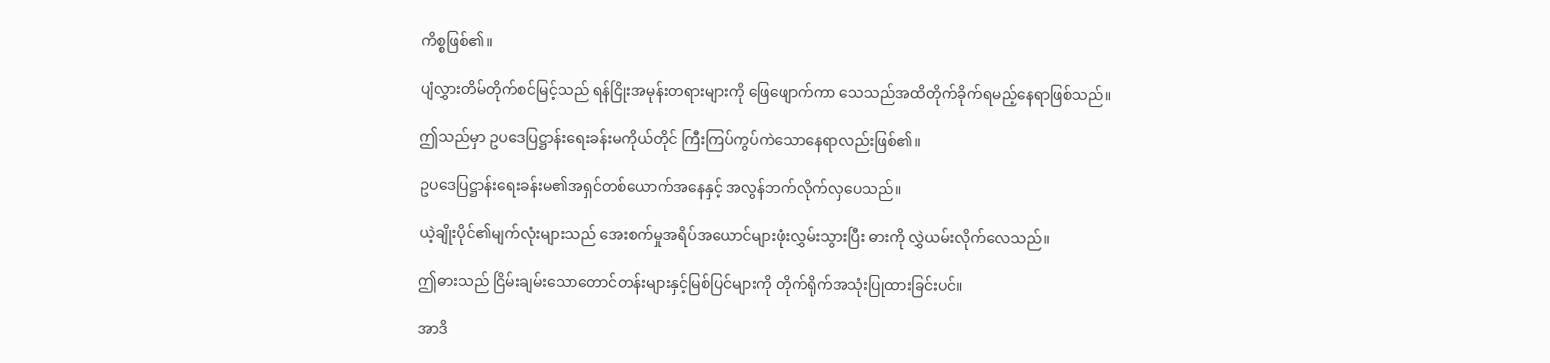ကိစ္စဖြစ်၏။

ပျံလွှားတိမ်တိုက်စင်မြင့်သည် ရန်ငြိုးအမုန်းတရားများကို ဖြေဖျောက်ကာ သေသည်အထိတိုက်ခိုက်ရမည့်နေရာဖြစ်သည်။

ဤသည်မှာ ဥပဒေပြဋ္ဌာန်းရေးခန်းမကိုယ်တိုင် ကြီးကြပ်ကွပ်ကဲသောနေရာလည်းဖြစ်၏။

ဥပဒေပြဋ္ဌာန်းရေးခန်းမ၏အရှင်တစ်ယောက်အနေနှင့် အလွန်ဘက်လိုက်လှပေသည်။

ယဲ့ချိုးပိုင်၏မျက်လုံးများသည် အေးစက်မှုအရိပ်အယောင်များဖုံးလွှမ်းသွားပြီး ဓားကို လွှဲယမ်းလိုက်လေသည်။

ဤဓားသည် ငြိမ်းချမ်းသောတောင်တန်းများနှင့်မြစ်ပြင်များကို တိုက်ရိုက်အသုံးပြုထားခြင်းပင်။

အာဒိ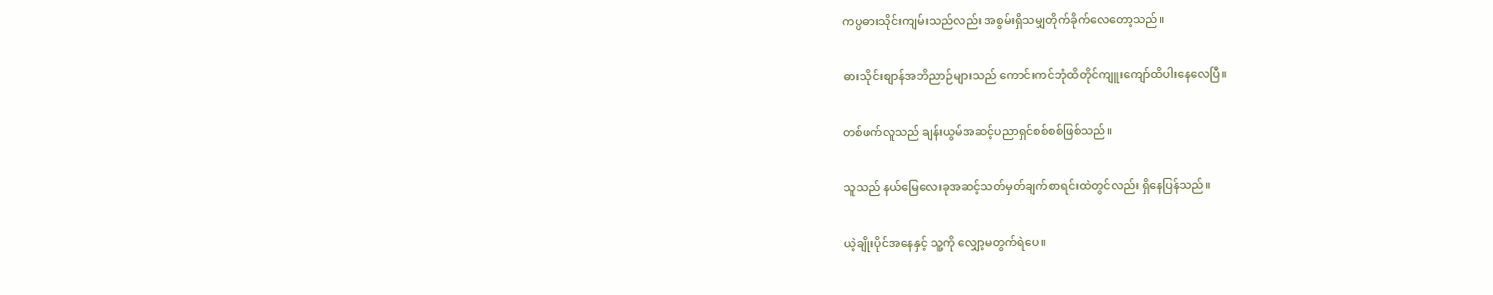ကပ္ပဓားသိုင်းကျမ်းသည်လည်း အစွမ်းရှိသမျှတိုက်ခိုက်လေတော့သည်။

ဓားသိုင်းစျာန်အဘိညာဉ်များသည် ကောင်းကင်ဘုံထိတိုင်ကျူးကျော်ထိပါးနေလေပြီ။

တစ်ဖက်လူသည် ချန်းယွမ်အဆင့်ပညာရှင်စစ်စစ်ဖြစ်သည်။

သူသည် နယ်မြေလေးခုအဆင့်သတ်မှတ်ချက်စာရင်းထဲတွင်လည်း ရှိနေပြန်သည်။

ယဲ့ချိုးပိုင်အနေနှင့် သူ့ကို လျှော့မတွက်ရဲပေ။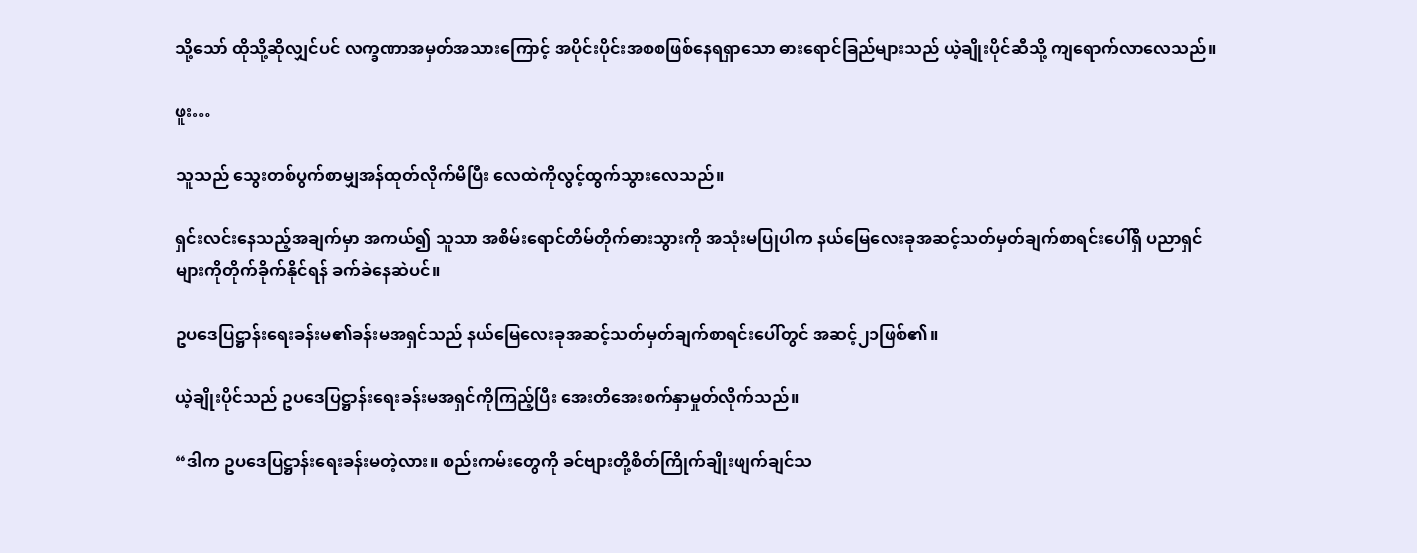သို့သော် ထိုသို့ဆိုလျှင်ပင် လက္ခဏာအမှတ်အသားကြောင့် အပိုင်းပိုင်းအစစဖြစ်နေရရှာသော ဓားရောင်ခြည်များသည် ယဲ့ချိုးပိုင်ဆီသို့ ကျရောက်လာလေသည်။

ဖူး…

သူသည် သွေးတစ်ပွက်စာမျှအန်ထုတ်လိုက်မိပြီး လေထဲကိုလွင့်ထွက်သွားလေသည်။

ရှင်းလင်းနေသည့်အချက်မှာ အကယ်၍ သူသာ အစိမ်းရောင်တိမ်တိုက်ဓားသွားကို အသုံးမပြုပါက နယ်မြေလေးခုအဆင့်သတ်မှတ်ချက်စာရင်းပေါ်ရှိ ပညာရှင်များကိုတိုက်ခိုက်နိုင်ရန် ခက်ခဲနေဆဲပင်။

ဥပဒေပြဋ္ဌာန်းရေးခန်းမ၏ခန်းမအရှင်သည် နယ်မြေလေးခုအဆင့်သတ်မှတ်ချက်စာရင်းပေါ်တွင် အဆင့်၂၁ဖြစ်၏။

ယဲ့ချိုးပိုင်သည် ဥပဒေပြဋ္ဌာန်းရေးခန်းမအရှင်ကိုကြည့်ပြီး အေးတိအေးစက်နှာမှုတ်လိုက်သည်။

“ဒါက ဥပဒေပြဋ္ဌာန်းရေးခန်းမတဲ့လား။ စည်းကမ်းတွေကို ခင်ဗျားတို့စိတ်ကြိုက်ချိုးဖျက်ချင်သ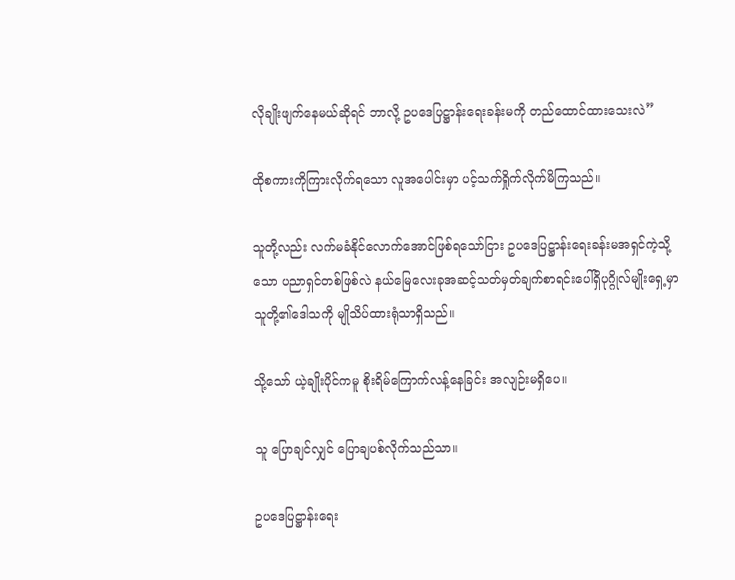လိုချိုးဖျက်နေမယ်ဆိုရင် ဘာလို့ ဥပဒေပြဋ္ဌာန်းရေးခန်းမကို တည်ထောင်ထားသေးလဲ”

ထိုစကားကိုကြားလိုက်ရသော လူအပေါင်းမှာ ပင့်သက်ရှိုက်လိုက်မိကြသည်။

သူတို့လည်း လက်မခံနိုင်လောက်အောင်ဖြစ်ရသော်ငြား ဥပဒေပြဋ္ဌာန်းရေးခန်းမအရှင်ကဲ့သို့သော ပညာရှင်တစ်ဖြစ်လဲ နယ်မြေလေးခုအဆင့်သတ်မှတ်ချက်စာရင်းပေါ်ရှိပုဂ္ဂိုလ်မျိုးရှေ့မှာ သူတို့၏ဒေါသကို မျိုသိပ်ထားရုံသာရှိသည်။

သို့သော် ယဲ့ချိုးပိုင်ကမူ စိုးရိမ်ကြောက်လန့်နေခြင်း အလျဉ်းမရှိပေ။

သူ ပြောချင်လျှင် ပြောချပစ်လိုက်သည်သာ။

ဥပဒေပြဋ္ဌာန်းရေး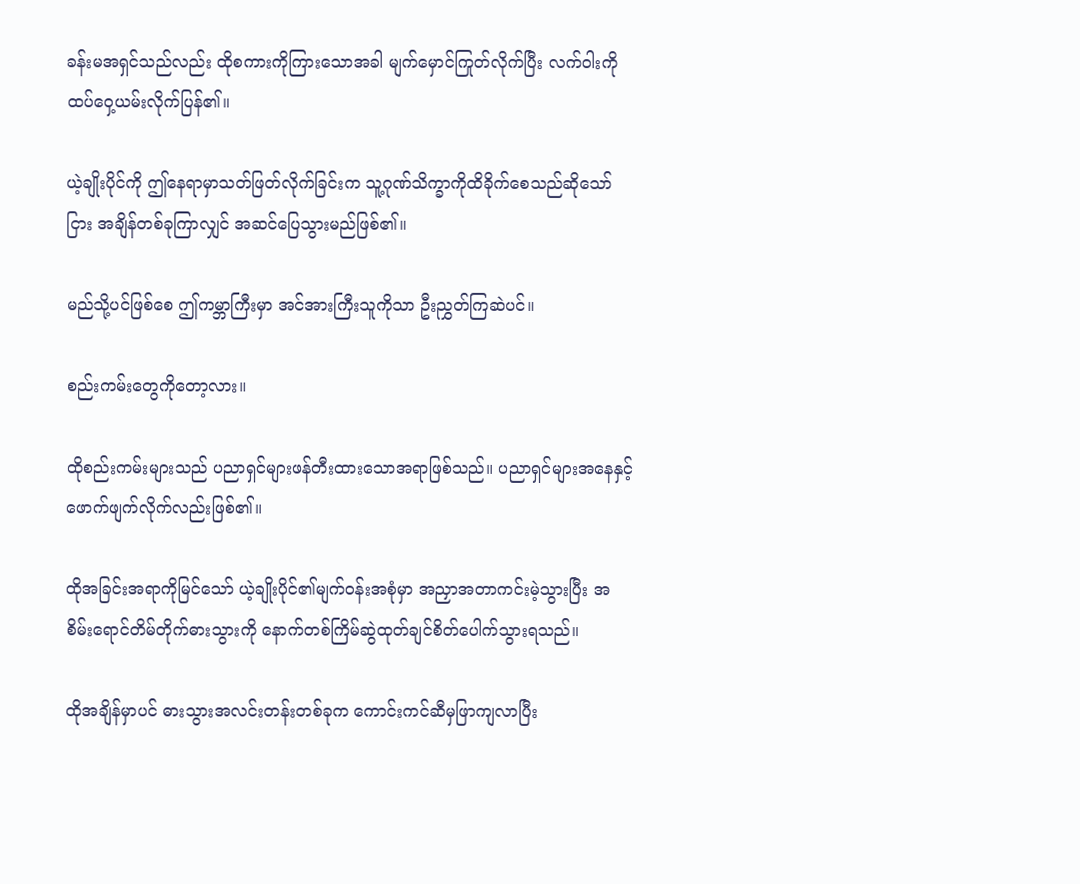ခန်းမအရှင်သည်လည်း ထိုစကားကိုကြားသောအခါ မျက်မှောင်ကြုတ်လိုက်ပြီး လက်ဝါးကိုထပ်ဝှေ့ယမ်းလိုက်ပြန်၏။

ယဲ့ချိုးပိုင်ကို ဤနေရာမှာသတ်ဖြတ်လိုက်ခြင်းက သူ့ဂုဏ်သိက္ခာကိုထိခိုက်စေသည်ဆိုသော်ငြား အချိန်တစ်ခုကြာလျှင် အဆင်ပြေသွားမည်ဖြစ်၏။

မည်သို့ပင်ဖြစ်စေ ဤကမ္ဘာကြီးမှာ အင်အားကြီးသူကိုသာ ဦးညွှတ်ကြဆဲပင်။

စည်းကမ်းတွေကိုတော့လား။

ထိုစည်းကမ်းများသည် ပညာရှင်များဖန်တီးထားသောအရာဖြစ်သည်။ ပညာရှင်များအနေနှင့် ဖောက်ဖျက်လိုက်လည်းဖြစ်၏။

ထိုအခြင်းအရာကိုမြင်သော် ယဲ့ချိုးပိုင်၏မျက်ဝန်းအစုံမှာ အညှာအတာကင်းမဲ့သွားပြီး အစိမ်းရောင်တိမ်တိုက်ဓားသွားကို နောက်တစ်ကြိမ်ဆွဲထုတ်ချင်စိတ်ပေါက်သွားရသည်။

ထိုအချိန်မှာပင် ဓားသွားအလင်းတန်းတစ်ခုက ကောင်းကင်ဆီမှဖြာကျလာပြီး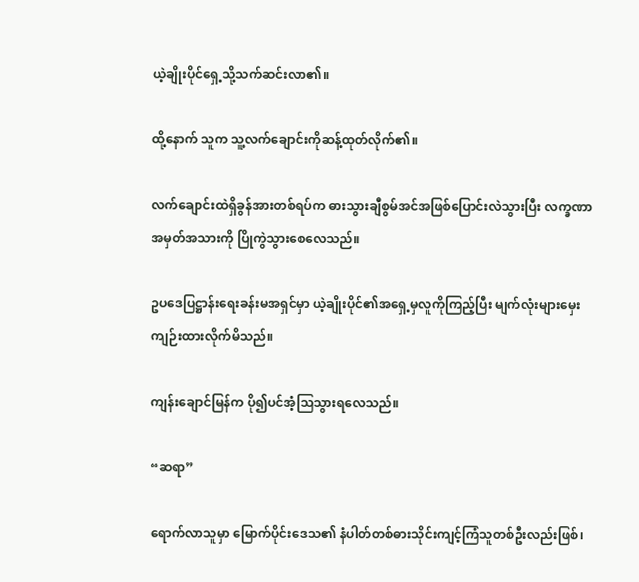ယဲ့ချိုးပိုင်ရှေ့သို့သက်ဆင်းလာ၏။

ထို့နောက် သူက သူ့လက်ချောင်းကိုဆန့်ထုတ်လိုက်၏။

လက်ချောင်းထဲရှိခွန်အားတစ်ရပ်က ဓားသွားချီစွမ်အင်အဖြစ်ပြောင်းလဲသွားပြီး လက္ခဏာအမှတ်အသားကို ပြိုကွဲသွားစေလေသည်။

ဥပဒေပြဋ္ဌာန်းရေးခန်းမအရှင်မှာ ယဲ့ချိုးပိုင်၏အရှေ့မှလူကိုကြည့်ပြီး မျက်လုံးများမှေးကျဉ်းထားလိုက်မိသည်။

ကျန်းချောင်မြန်က ပို၍ပင်အံ့သြသွားရလေသည်။

“ဆရာ”

ရောက်လာသူမှာ မြောက်ပိုင်းဒေသ၏ နံပါတ်တစ်ဓားသိုင်းကျင့်ကြံသူတစ်ဦးလည်းဖြစ်၊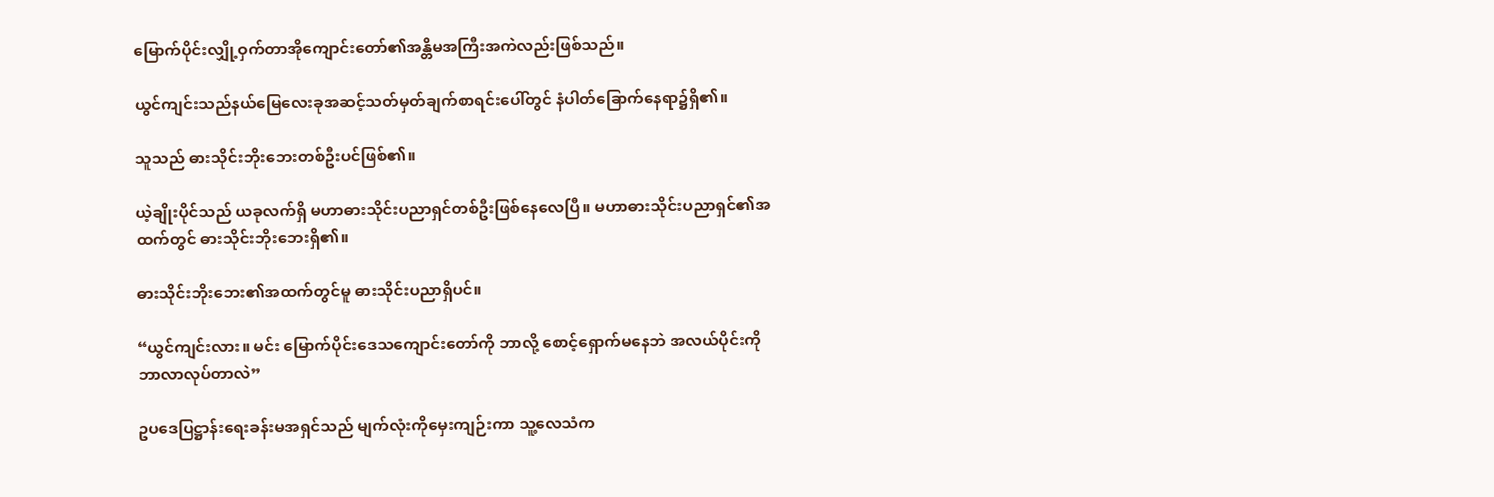မြောက်ပိုင်းလျှို့ဝှက်တာအိုကျောင်းတော်၏အန္တိမအကြီးအကဲလည်းဖြစ်သည်။

ယွင်ကျင်းသည်နယ်မြေလေးခုအဆင့်သတ်မှတ်ချက်စာရင်းပေါ်တွင် နံပါတ်ခြောက်နေရာ၌ရှိ၏။

သူသည် ဓားသိုင်းဘိုးဘေးတစ်ဦးပင်ဖြစ်၏။

ယဲ့ချိုးပိုင်သည် ယခုလက်ရှိ မဟာဓားသိုင်းပညာရှင်တစ်ဦးဖြစ်နေလေပြီ။ မဟာဓားသိုင်းပညာရှင်၏အထက်တွင် ဓားသိုင်းဘိုးဘေးရှိ၏။

ဓားသိုင်းဘိုးဘေး၏အထက်တွင်မူ ဓားသိုင်းပညာရှိပင်။

“ယွင်ကျင်းလား။ မင်း မြောက်ပိုင်းဒေသကျောင်းတော်ကို ဘာလို့ စောင့်ရှောက်မနေဘဲ အလယ်ပိုင်းကို ဘာလာလုပ်တာလဲ”

ဥပဒေပြဋ္ဌာန်းရေးခန်းမအရှင်သည် မျက်လုံးကိုမှေးကျဉ်းကာ သူ့လေသံက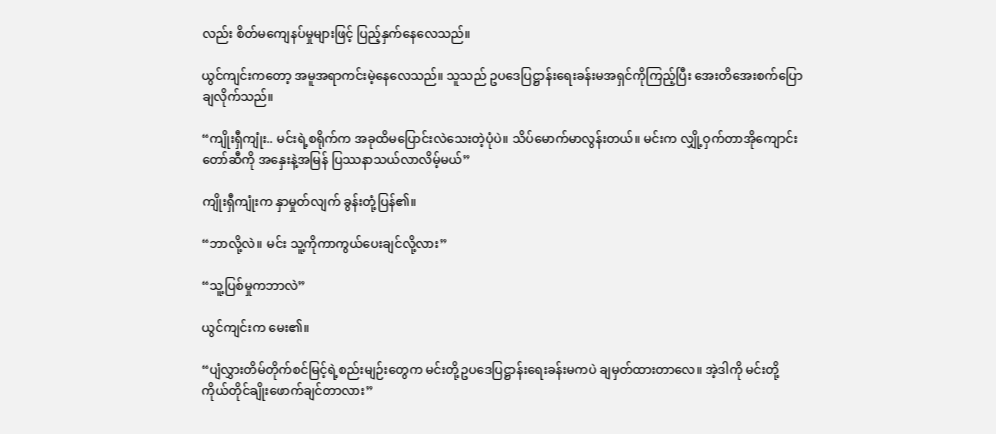လည်း စိတ်မကျေနပ်မှုများဖြင့် ပြည့်နှက်နေလေသည်။

ယွင်ကျင်းကတော့ အမူအရာကင်းမဲ့နေလေသည်။ သူသည် ဥပဒေပြဋ္ဌာန်းရေးခန်းမအရှင်ကိုကြည့်ပြီး အေးတိအေးစက်ပြောချလိုက်သည်။

“ကျိုးရှီကျုံး.. မင်းရဲ့စရိုက်က အခုထိမပြောင်းလဲသေးတဲ့ပုံပဲ။ သိပ်မောက်မာလွန်းတယ်။ မင်းက လျှို့ဝှက်တာအိုကျောင်းတော်ဆီကို အနှေးနဲ့အမြန် ပြဿနာသယ်လာလိမ့်မယ်”

ကျိုးရှီကျုံးက နှာမှုတ်လျက် ခွန်းတုံ့ပြန်၏။

“ဘာလို့လဲ။ မင်း သူ့ကိုကာကွယ်ပေးချင်လို့လား”

“သူ့ပြစ်မှုကဘာလဲ”

ယွင်ကျင်းက မေး၏။

“ပျံလွှားတိမ်တိုက်စင်မြင့်ရဲ့စည်းမျဉ်းတွေက မင်းတို့ဥပဒေပြဋ္ဌာန်းရေးခန်းမကပဲ ချမှတ်ထားတာလေ။ အဲ့ဒါကို မင်းတို့ကိုယ်တိုင်ချိုးဖောက်ချင်တာလား”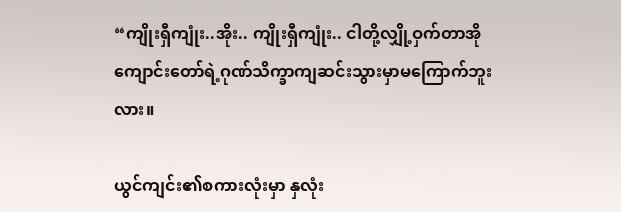“ကျိုးရှီကျုံး..အိုး.. ကျိုးရှီကျုံး.. ငါတို့လျှို့ဝှက်တာအိုကျောင်းတော်ရဲ့ဂုဏ်သိက္ခာကျဆင်းသွားမှာမကြောက်ဘူးလား။

ယွင်ကျင်း၏စကားလုံးမှာ နှလုံး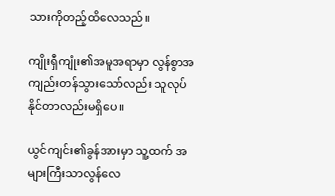သားကိုတည့်ထိလေသည်။

ကျိုးရှီကျုံး၏အမူအရာမှာ လွန်စွာအကျည်းတန်သွားသော်လည်း သူလုပ်နိုင်တာလည်းမရှိပေ။

ယွင်ကျင်း၏ခွန်အားမှာ သူ့ထက် အများကြီးသာလွန်လေ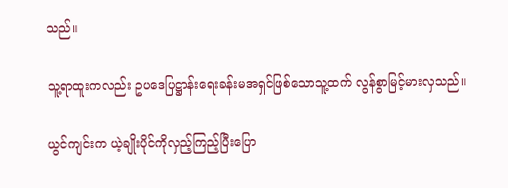သည်။

သူ့ရာထူးကလည်း ဥပဒေပြဋ္ဌာန်းရေးခန်းမအရှင်ဖြစ်သောသူ့ထက် လွန်စွာမြင့်မားလှသည်။

ယွင်ကျင်းက ယဲ့ချိုးပိုင်ကိုလှည့်ကြည့်ပြီးပြော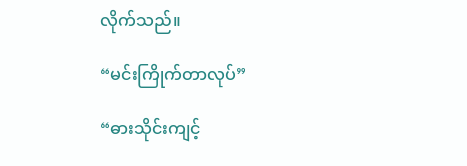လိုက်သည်။

“မင်းကြိုက်တာလုပ်”

“ဓားသိုင်းကျင့်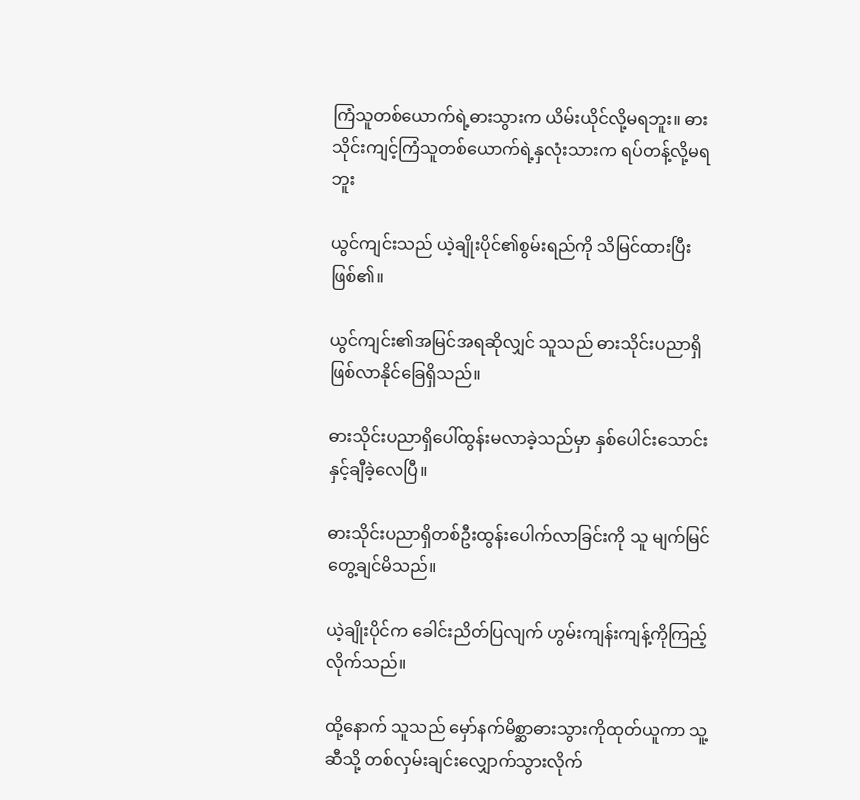ကြံသူတစ်ယောက်ရဲ့ဓားသွားက ယိမ်းယိုင်လို့မရဘူး။ ဓားသိုင်းကျင့်ကြံသူတစ်ယောက်ရဲ့နှလုံးသားက ရပ်တန့်လို့မရဘူး

ယွင်ကျင်းသည် ယဲ့ချိုးပိုင်၏စွမ်းရည်ကို သိမြင်ထားပြီးဖြစ်၏။

ယွင်ကျင်း၏အမြင်အရဆိုလျှင် သူသည် ဓားသိုင်းပညာရှိဖြစ်လာနိုင်ခြေရှိသည်။

ဓားသိုင်းပညာရှိပေါ်ထွန်းမလာခဲ့သည်မှာ နှစ်ပေါင်းသောင်းနှင့်ချီခဲ့လေပြီ။

ဓားသိုင်းပညာရှိတစ်ဦးထွန်းပေါက်လာခြင်းကို သူ မျက်မြင်တွေ့ချင်မိသည်။

ယဲ့ချိုးပိုင်က ခေါင်းညိတ်ပြလျက် ဟွမ်းကျန်းကျန့်ကိုကြည့်လိုက်သည်။

ထို့နောက် သူသည် မှော်နက်မိစ္ဆာဓားသွားကိုထုတ်ယူကာ သူ့ဆီသို့ တစ်လှမ်းချင်းလျှောက်သွားလိုက်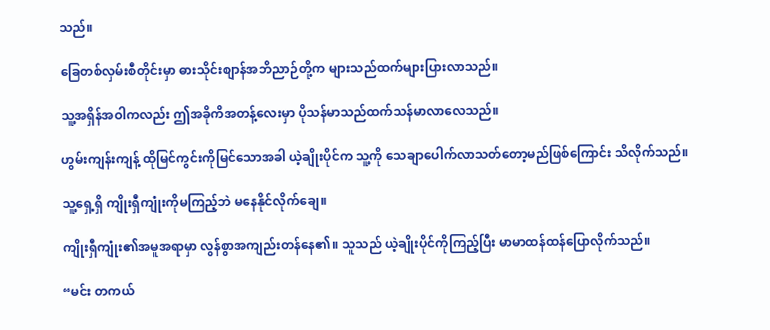သည်။

ခြေတစ်လှမ်းစီတိုင်းမှာ ဓားသိုင်းစျာန်အဘိညာဉ်တို့က များသည်ထက်များပြားလာသည်။

သူ့အရှိန်အဝါကလည်း ဤအခိုကိအတန့်လေးမှာ ပိုသန်မာသည်ထက်သန်မာလာလေသည်။

ဟွမ်းကျန်းကျန့် ထိုမြင်ကွင်းကိုမြင်သောအခါ ယဲ့ချိုးပိုင်က သူ့ကို သေချာပေါက်လာသတ်တော့မည်ဖြစ်ကြောင်း သိလိုက်သည်။

သူ့ရှေ့ရှိ ကျိုးရှီကျုံးကိုမကြည့်ဘဲ မနေနိုင်လိုက်ချေ။

ကျိုးရှီကျုံး၏အမူအရာမှာ လွန်စွာအကျည်းတန်နေ၏။ သူသည် ယဲ့ချိုးပိုင်ကိုကြည့်ပြီး မာမာထန်ထန်ပြောလိုက်သည်။

“မင်း တကယ်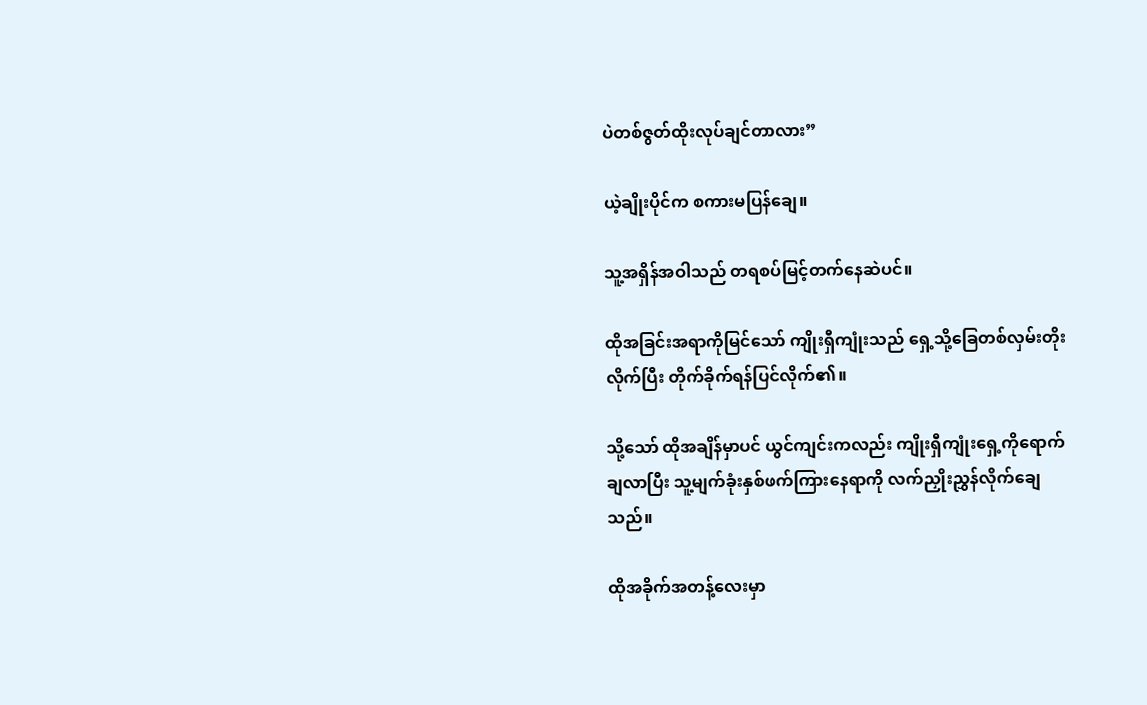ပဲတစ်ဇွတ်ထိုးလုပ်ချင်တာလား”

ယဲ့ချိုးပိုင်က စကားမပြန်ချေ။

သူ့အရှိန်အဝါသည် တရစပ်မြင့်တက်နေဆဲပင်။

ထိုအခြင်းအရာကိုမြင်သော် ကျိုးရှီကျုံးသည် ရှေ့သို့ခြေတစ်လှမ်းတိုးလိုက်ပြီး တိုက်ခိုက်ရန်ပြင်လိုက်၏။

သို့သော် ထိုအချိန်မှာပင် ယွင်ကျင်းကလည်း ကျိုးရှီကျုံးရှေ့ကိုရောက်ချလာပြီး သူ့မျက်ခုံးနှစ်ဖက်ကြားနေရာကို လက်ညှိုးညွှန်လိုက်ချေသည်။

ထိုအခိုက်အတန့်လေးမှာ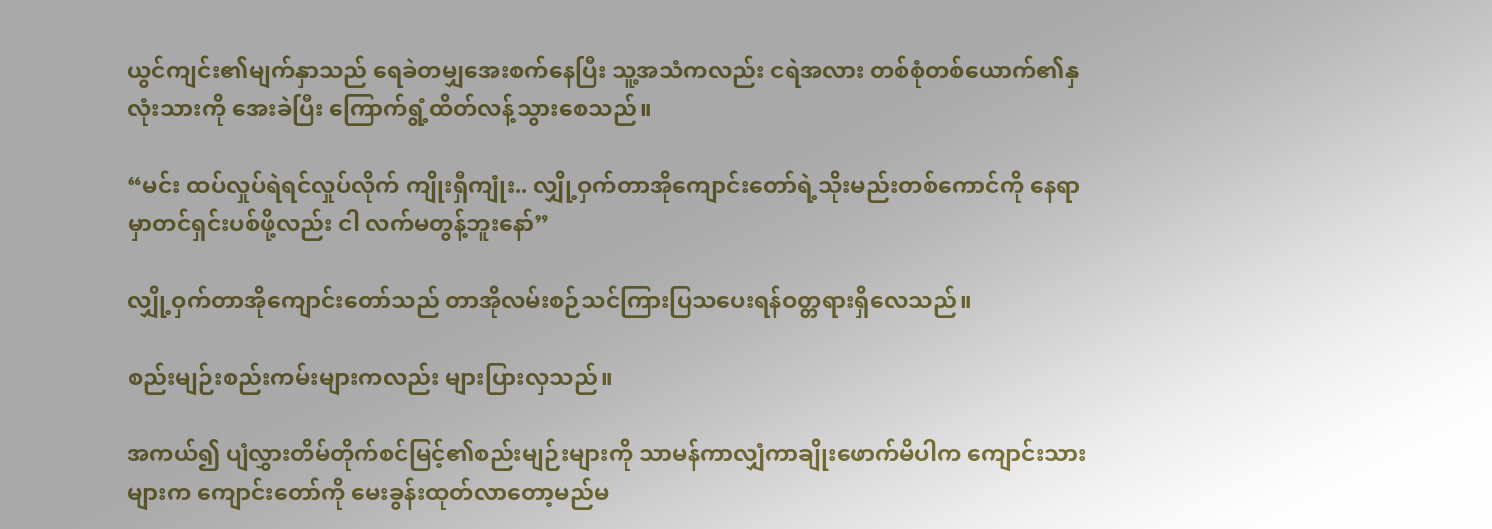ယွင်ကျင်း၏မျက်နှာသည် ရေခဲတမျှအေးစက်နေပြီး သူ့အသံကလည်း ငရဲအလား တစ်စုံတစ်ယောက်၏နှလုံးသားကို အေးခဲပြီး ကြောက်ရွံ့ထိတ်လန့်သွားစေသည်။

“မင်း ထပ်လှုပ်ရဲရင်လှုပ်လိုက် ကျိုးရှီကျုံး.. လျှို့ဝှက်တာအိုကျောင်းတော်ရဲ့သိုးမည်းတစ်ကောင်ကို နေရာမှာတင်ရှင်းပစ်ဖို့လည်း ငါ လက်မတွန့်ဘူးနော်”

လျှို့ဝှက်တာအိုကျောင်းတော်သည် တာအိုလမ်းစဉ်သင်ကြားပြသပေးရန်ဝတ္တရားရှိလေသည်။

စည်းမျဉ်းစည်းကမ်းများကလည်း များပြားလှသည်။

အကယ်၍ ပျံလွှားတိမ်တိုက်စင်မြင့်၏စည်းမျဉ်းများကို သာမန်ကာလျှံကာချိုးဖောက်မိပါက ကျောင်းသားများက ကျောင်းတော်ကို မေးခွန်းထုတ်လာတော့မည်မ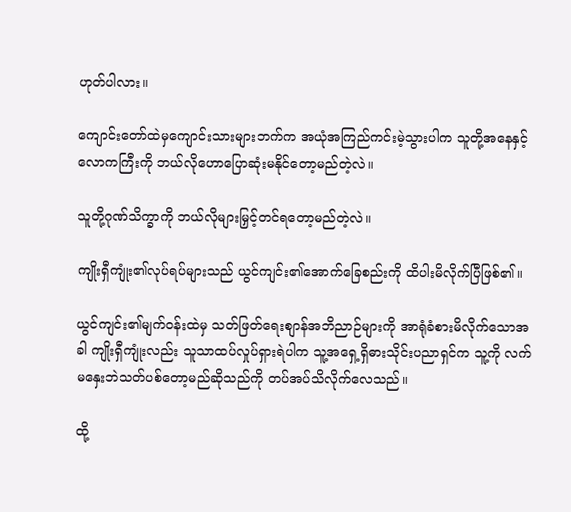ဟုတ်ပါလား။

ကျောင်းတော်ထဲမှကျောင်းသားများဘက်က အယုံအကြည်ကင်းမဲ့သွားပါက သူတို့အနေနှင့် လောကကြီးကို ဘယ်လိုဟောပြောဆုံးမနိုင်တော့မည်တဲ့လဲ။

သူတို့ဂုဏ်သိက္ခာကို ဘယ်လိုများမြှင့်တင်ရတော့မည်တဲ့လဲ။

ကျိုးရှီကျုံး၏လုပ်ရပ်များသည် ယွင်ကျင်း၏အောက်ခြေစည်းကို ထိပါးမိလိုက်ပြီဖြစ်၏။

ယွင်ကျင်း၏မျက်ဝန်းထဲမှ သတ်ဖြတ်ရေးစျာန်အဘိညာဉ်များကို အာရုံခံစားမိလိုက်သောအခါ ကျိုးရှီကျုံးလည်း သူသာထပ်လှုပ်ရှားရဲပါက သူ့အရှေ့ရှိဓားသိုင်းပညာရှင်က သူ့ကို လက်မနှေးဘဲသတ်ပစ်တော့မည်ဆိုသည်ကို တပ်အပ်သိလိုက်လေသည်။

ထို့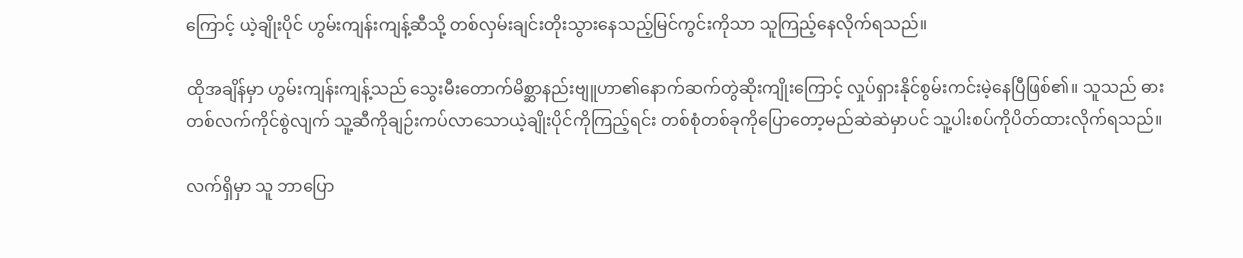ကြောင့် ယဲ့ချိုးပိုင် ဟွမ်းကျန်းကျန့်ဆီသို့ တစ်လှမ်းချင်းတိုးသွားနေသည့်မြင်ကွင်းကိုသာ သူကြည့်နေလိုက်ရသည်။

ထိုအချိန်မှာ ဟွမ်းကျန်းကျန့်သည် သွေးမီးတောက်မိစ္ဆာနည်းဗျူဟာ၏နောက်ဆက်တွဲဆိုးကျိုးကြောင့် လှုပ်ရှားနိုင်စွမ်းကင်းမဲ့နေပြီဖြစ်၏။ သူသည် ဓားတစ်လက်ကိုင်စွဲလျက် သူ့ဆီကိုချဉ်းကပ်လာသောယဲ့ချိုးပိုင်ကိုကြည့်ရင်း တစ်စုံတစ်ခုကိုပြောတော့မည်ဆဲဆဲမှာပင် သူ့ပါးစပ်ကိုပိတ်ထားလိုက်ရသည်။

လက်ရှိမှာ သူ ဘာပြော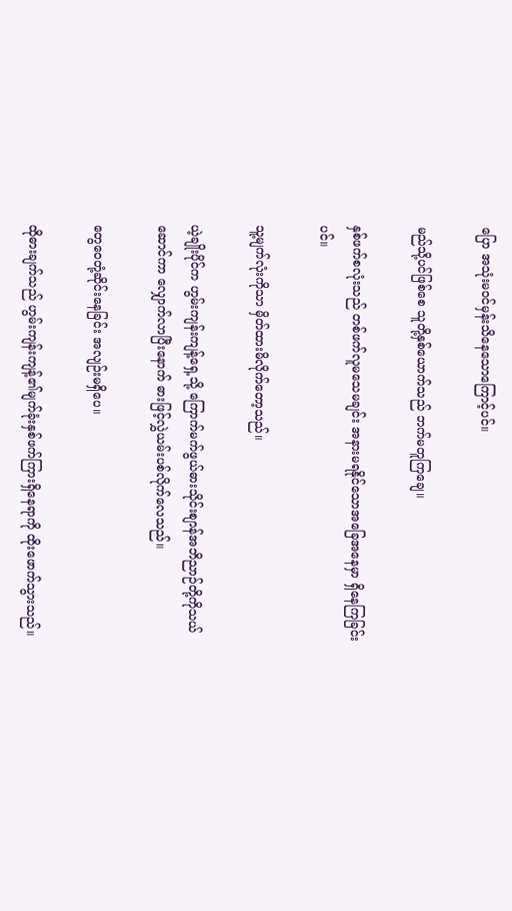ပြော အသုံးမဝင်မှန်းသိနေသောကြောင့်ပင်။

မည်သို့ပင်ဖြစ်စေ သူတို့နှစ်ယောက်သည် ဘက်မတူကြချေ။

နှစ်ဖက်စလုံးသည် တစ်ဖက်လူမသေမချင်း အနားမရနိုင်သောအခြေအနေမှာ ရှိနေကြခြင်းပင်။

သူ့မျက်လုံးကိုသာ မှိတ်ထားမိလိုက်တော့သည်။

ယဲ့ချိုးပိုင်က ဟွမ်းကျန်းကျန့်ရှေ့သို့ ကြောက်မက်ဖွယ်ဓားသိုင်းစျာန်အဘိညာဉ်တို့ကိုသယ်ဆောင်ကာ လျှောက်လာပြီးနောက် ဓားဖြင့်လွှဲယမ်းပစ်လိုက်လေသည်။

တွေဝေတုံ့ဆိုင်းနေခြင်း အလျဉ်းမရှိပေ။

ထိုဓားချက်သည် ဟွမ်းကျန်းကျန့်၏မျက်ခုံးနှစ်ဖက်ကြားရှိနေရာကို ထိုးဖောက်သွားသည်။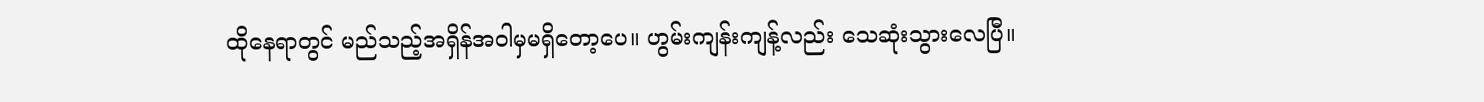ထိုနေရာတွင် မည်သည့်အရှိန်အဝါမှမရှိတော့ပေ။ ဟွမ်းကျန်းကျန့်လည်း သေဆုံးသွားလေပြီ။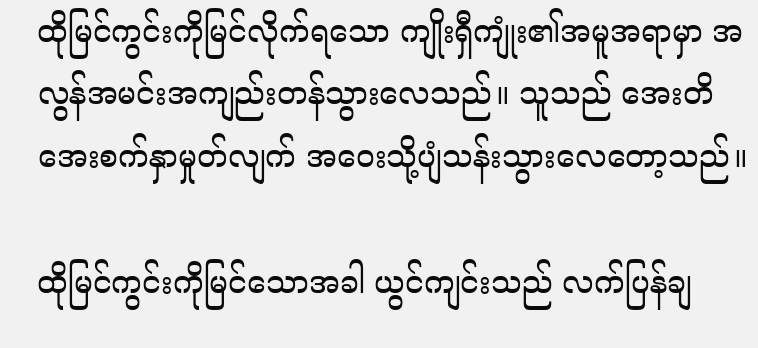ထိုမြင်ကွင်းကိုမြင်လိုက်ရသော ကျိုးရှီကျုံး၏အမူအရာမှာ အလွန်အမင်းအကျည်းတန်သွားလေသည်။ သူသည် အေးတိအေးစက်နှာမှုတ်လျက် အဝေးသို့ပျံသန်းသွားလေတော့သည်။

ထိုမြင်ကွင်းကိုမြင်သောအခါ ယွင်ကျင်းသည် လက်ပြန်ချ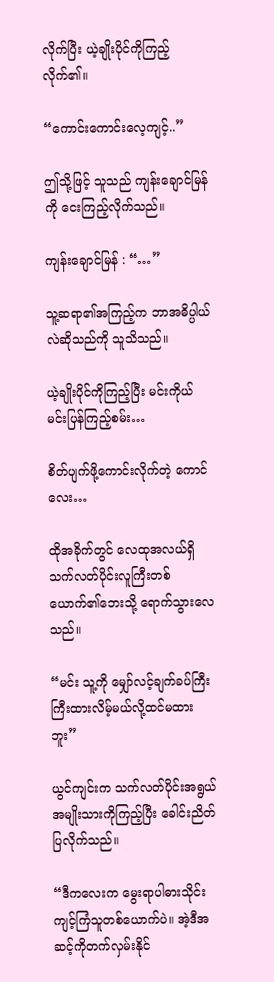လိုက်ပြီး ယဲ့ချိုးပိုင်ကိုကြည့်လိုက်၏။

“ကောင်းကောင်းလေ့ကျင့်..”

ဤသို့ဖြင့် သူသည် ကျန်းချောင်မြန်ကို ငေးကြည့်လိုက်သည်။

ကျန်းချောင်မြန် : “…”

သူ့ဆရာ၏အကြည့်က ဘာအဓိပ္ပါယ်လဲဆိုသည်ကို သူသိသည်။

ယဲ့ချိုးပိုင်ကိုကြည့်ပြီး မင်းကိုယ်မင်းပြန်ကြည့်စမ်း…

စိတ်ပျက်ဖို့ကောင်းလိုက်တဲ့ ကောင်လေး…

ထိုအခိုက်တွင် လေထုအလယ်ရှိ သက်လတ်ပိုင်းလူကြီးတစ်ယောက်၏ဘေးသို့ ရောက်သွားလေသည်။

“မင်း သူ့ကို မျှော်လင့်ချက်ခပ်ကြီးကြီးထားလိမ့်မယ်လို့ထင်မထားဘူး”

ယွင်ကျင်းက သက်လတ်ပိုင်းအရွယ်အမျိုးသားကိုကြည့်ပြီး ခေါင်းညိတ်ပြလိုက်သည်။

“ဒီကလေးက မွေးရာပါဓားသိုင်းကျင့်ကြံသူတစ်ယောက်ပဲ။ အဲ့ဒီအဆင့်ကိုတက်လှမ်းနိုင်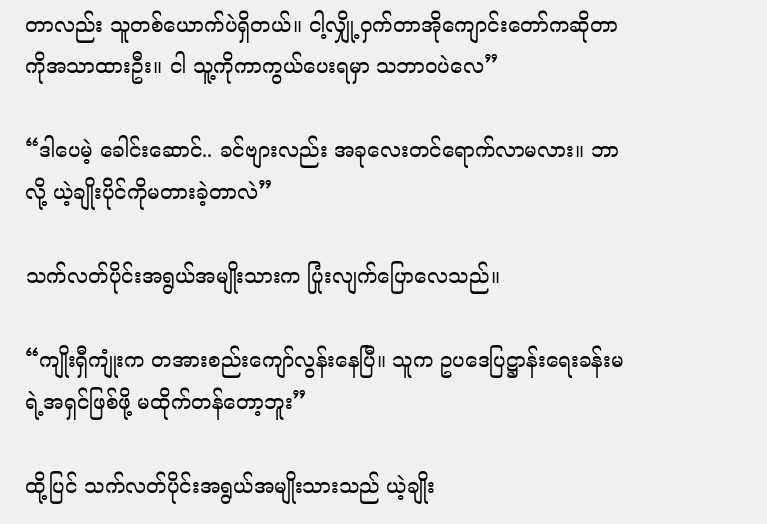တာလည်း သူတစ်ယောက်ပဲရှိတယ်။ ငါ့လျှို့ဝှက်တာအိုကျောင်းတော်ကဆိုတာကိုအသာထားဦး။ ငါ သူ့ကိုကာကွယ်ပေးရမှာ သဘာဝပဲလေ”

“ဒါပေမဲ့ ခေါင်းဆောင်.. ခင်ဗျားလည်း အခုလေးတင်ရောက်လာမလား။ ဘာလို့ ယဲ့ချိုးပိုင်ကိုမတားခဲ့တာလဲ”

သက်လတ်ပိုင်းအရွယ်အမျိုးသားက ပြုံးလျက်ပြောလေသည်။

“ကျိုးရှီကျုံးက တအားစည်းကျော်လွန်းနေပြီ။ သူက ဥပဒေပြဋ္ဌာန်းရေးခန်းမရဲ့အရှင်ဖြစ်ဖို့ မထိုက်တန်တော့ဘူး”

ထို့ပြင် သက်လတ်ပိုင်းအရွယ်အမျိုးသားသည် ယဲ့ချိုး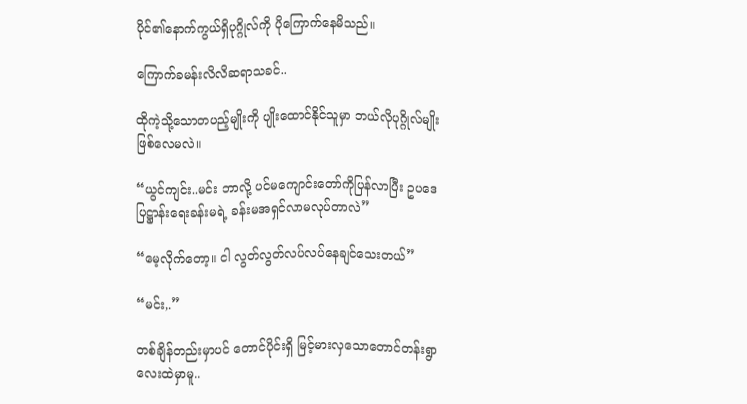ပိုင်၏နောက်ကွယ်ရှိပုဂ္ဂိုလ်ကို ပိုကြောက်နေမိသည်။

ကြောက်ခမန်းလိလိဆရာသခင်..

ထိုကဲ့သို့သောတပည့်မျိုးကို ပျိုးထောင်နိုင်သူမှာ ဘယ်လိုပုဂ္ဂိုလ်မျိုးဖြစ်လေမလဲ။

“ယွင်ကျင်း..မင်း ဘာလို့ ပင်မကျောင်းတော်ကိုပြန်လာပြီး ဥပဒေပြဋ္ဌာန်းရေးခန်းမရဲ့ ခန်းမအရှင်လာမလုပ်တာလဲ”

“မေ့လိုက်တော့။ ငါ လွတ်လွတ်လပ်လပ်နေချင်သေးတယ်”

“မင်း,.”

တစ်ချိန်တည်းမှာပင် တောင်ပိုင်းရှိ မြင့်မားလှသောတောင်တန်းရွာလေးထဲမှာမူ..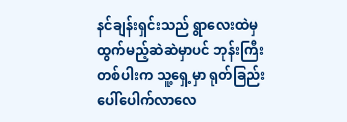နင်ချန်းရှင်းသည် ရွာလေးထဲမှထွက်မည့်ဆဲဆဲမှာပင် ဘုန်းကြီးတစ်ပါးက သူ့ရှေ့မှာ ရုတ်ခြည်းပေါ်ပေါက်လာလေ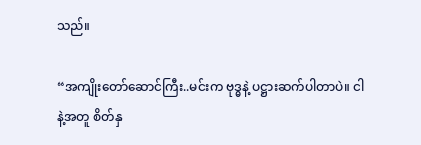သည်။

“အကျိုးတော်ဆောင်ကြီး..မင်းက ဗုဒ္ဓနဲ့ ပဋ္ဌားဆက်ပါတာပဲ။ ငါနဲ့အတူ စိတ်နှ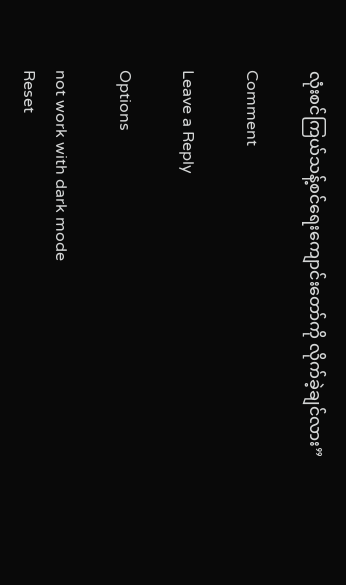လုံးစင်ကြယ်သန့်စင်ရေးကျောင်းတော်ကို လိုက်ခဲ့ချင်လား”

Comment

Leave a Reply

Options

not work with dark mode
Reset